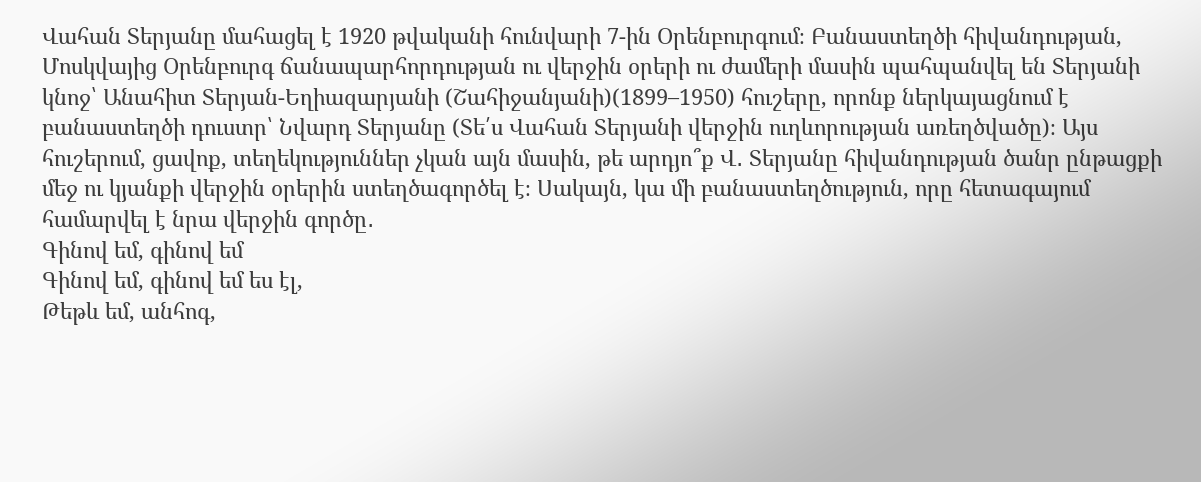Վահան Տերյանը մահացել է 1920 թվականի հունվարի 7-ին Օրենբուրգում։ Բանաստեղծի հիվանդության, Մոսկվայից Օրենբուրգ ճանապարհորդության ու վերջին օրերի ու ժամերի մասին պահպանվել են Տերյանի կնոջ՝ Անահիտ Տերյան-Եղիազարյանի (Շահիջանյանի)(1899–1950) հուշերը, որոնք ներկայացնում է բանաստեղծի դուստր՝ Նվարդ Տերյանը (Տե՛ս Վահան Տերյանի վերջին ուղևորության առեղծվածը)։ Այս հուշերում, ցավոք, տեղեկություններ չկան այն մասին, թե արդյո՞ք Վ․ Տերյանը հիվանդության ծանր ընթացքի մեջ ու կյանքի վերջին օրերին ստեղծագործել է։ Սակայն, կա մի բանաստեղծություն, որը հետագայում համարվել է նրա վերջին գործը․
Գինով եմ, գինով եմ
Գինով եմ, գինով եմ ես էլ,
Թեթև եմ, անհոգ,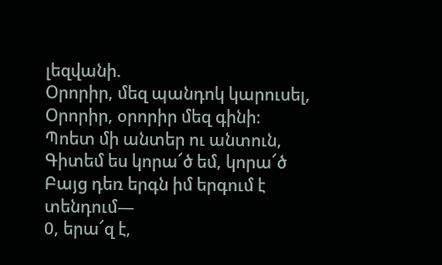լեզվանի.
Օրորիր, մեզ պանդոկ կարուսել,
Օրորիր, օրորիր մեզ գինի։
Պոետ մի անտեր ու անտուն,
Գիտեմ ես կորա՜ծ եմ, կորա՜ծ
Բայց դեռ երգն իմ երգում է տենդում—
0, երա՜զ է,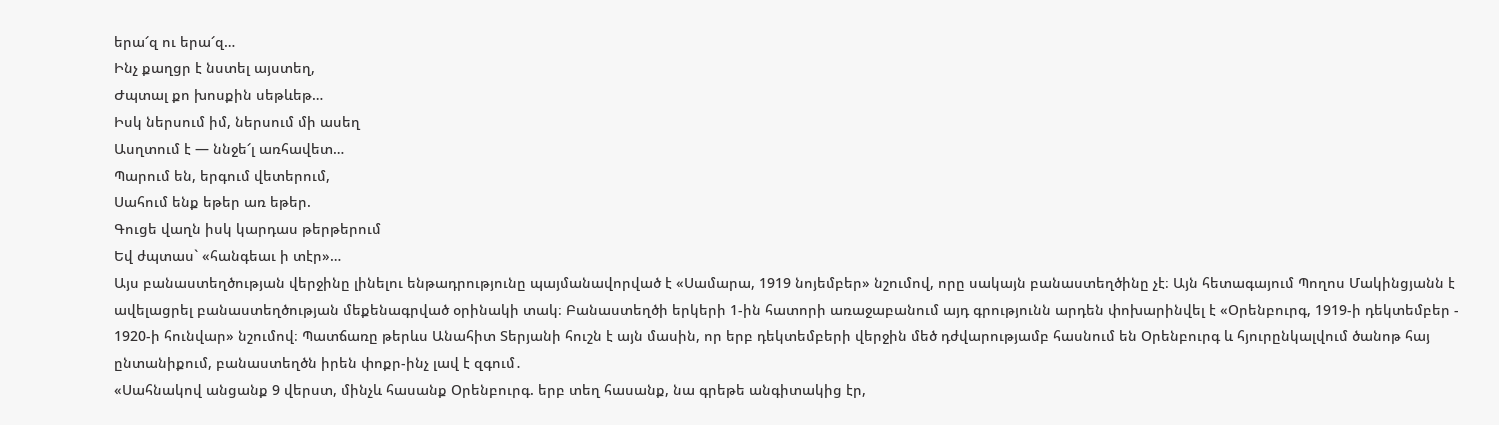երա՜զ ու երա՜զ…
Ինչ քաղցր է նստել այստեղ,
Ժպտալ քո խոսքին սեթևեթ…
Իսկ ներսում իմ, ներսում մի ասեղ
Ասղտում է — ննջե՜լ առհավետ…
Պարում են, երգում վետերում,
Սահում ենք եթեր առ եթեր.
Գուցե վաղն իսկ կարդաս թերթերում
Եվ ժպտաս` «հանգեաւ ի տէր»…
Այս բանաստեղծության վերջինը լինելու ենթադրությունը պայմանավորված է «Սամարա, 1919 նոյեմբեր» նշումով, որը սակայն բանաստեղծինը չէ։ Այն հետագայում Պողոս Մակինցյանն է ավելացրել բանաստեղծության մեքենագրված օրինակի տակ։ Բանաստեղծի երկերի 1-ին հատորի առաջաբանում այդ գրությունն արդեն փոխարինվել է «Օրենբուրգ, 1919-ի դեկտեմբեր - 1920-ի հունվար» նշումով։ Պատճառը թերևս Անահիտ Տերյանի հուշն է այն մասին, որ երբ դեկտեմբերի վերջին մեծ դժվարությամբ հասնում են Օրենբուրգ և հյուրընկալվում ծանոթ հայ ընտանիքում, բանաստեղծն իրեն փոքր-ինչ լավ է զգում․
«Սահնակով անցանք 9 վերստ, մինչև հասանք Օրենբուրգ. երբ տեղ հասանք, նա գրեթե անգիտակից էր,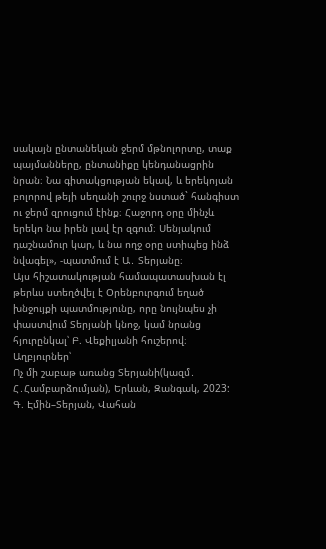սակայն ընտանեկան ջերմ մթնոլորտը, տաք պայմանները, ընտանիքը կենդանացրին նրան։ Նա գիտակցության եկավ, և երեկոյան բոլորով թեյի սեղանի շուրջ նստած` հանգիստ ու ջերմ զրուցում էինք։ Հաջորդ օրը մինչև երեկո նա իրեն լավ էր զգում։ Սենյակում դաշնամուր կար, և նա ողջ օրը ստիպեց ինձ նվագել», -պատմում է Ա․ Տերյանը։
Այս հիշատակության համապատասխան էլ թերևս ստեղծվել է Օրենբուրգում եղած խնջույքի պատմությունը, որը նույնպես չի փաստվում Տերյանի կնոջ, կամ նրանց հյուրընկալ՝ Բ. Վեքիլյանի հուշերով։
Աղբյուրներ՝
Ոչ մի շաբաթ առանց Տերյանի(կազմ․ Հ․Համբարձումյան), Երևան, Զանգակ, 2023:
Գ. Էմին–Տերյան, Վահան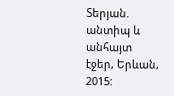Տերյան. անտիպ և անհայտ էջեր, Երևան, 2015: